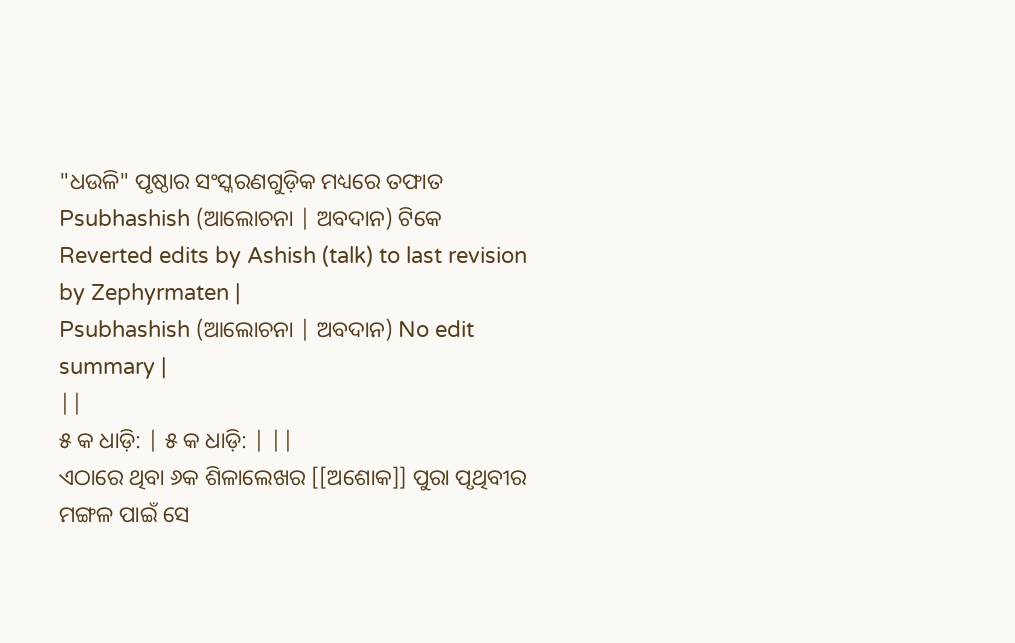"ଧଉଳି" ପୃଷ୍ଠାର ସଂସ୍କରଣଗୁଡ଼ିକ ମଧ୍ୟରେ ତଫାତ
Psubhashish (ଆଲୋଚନା | ଅବଦାନ) ଟିକେ Reverted edits by Ashish (talk) to last revision by Zephyrmaten |
Psubhashish (ଆଲୋଚନା | ଅବଦାନ) No edit summary |
||
୫ କ ଧାଡ଼ି: | ୫ କ ଧାଡ଼ି: | ||
ଏଠାରେ ଥିବା ୬କ ଶିଳାଲେଖର [[ଅଶୋକ]] ପୁରା ପୃଥିବୀର ମଙ୍ଗଳ ପାଇଁ ସେ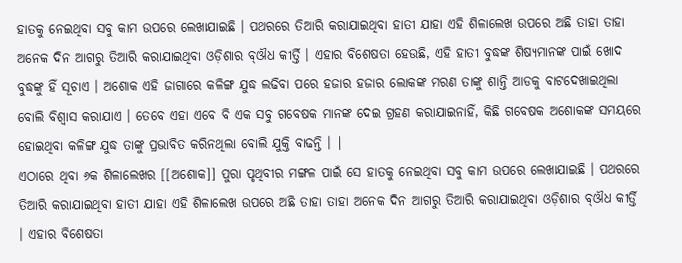ହାତକୁ ନେଇଥିବା ସବୁ କାମ ଉପରେ ଲେଖାଯାଇଛି । ପଥରରେ ତିଆରି କରାଯାଇଥିବା ହାତୀ ଯାହା ଏହି ଶିଳାଲେଖ ଉପରେ ଅଛି ତାହା ତାହା ଅନେକ ଦିନ ଆଗରୁ ତିଆରି କରାଯାଇଥିବା ଓଡ଼ିଶାର ବ୍ଔଧ କୀର୍ତ୍ତି । ଏହାର ବିଶେଷତା ହେଉଛି, ଏହି ହାତୀ ବୁଦ୍ଧଙ୍କ ଶିଷ୍ୟମାନଙ୍କ ପାଇଁ ଖୋଦ ବୁଦ୍ଧଙ୍କୁ ହିଁ ସୂଚାଏ । ଅଶୋକ ଏହି ଜାଗାରେ କଳିଙ୍ଗ ଯୁଦ୍ଧ ଲଢିବା ପରେ ହଜାର ହଜାର ଲୋକଙ୍କ ମରଣ ତାଙ୍କୁ ଶାନ୍ତି ଆଡକୁ ବାଟଦେଖାଇଥିଲା ବୋଲି ବିଶ୍ଵାସ କରାଯାଏ । ତେବେ ଏହା ଏବେ ବି ଏକ ସବୁ ଗବେଷକ ମାନଙ୍କ ଦେଇ ଗ୍ରହଣ କରାଯାଇନାହିଁ, କିଛି ଗବେଷକ ଅଶୋକଙ୍କ ସମୟରେ ହୋଇଥିବା କଳିଙ୍ଗ ଯୁଦ୍ଧ ତାଙ୍କୁ ପ୍ରଭାବିତ କରିନଥିଲା ବୋଲି ଯୁକ୍ତି ବାଢନ୍ତି । |
ଏଠାରେ ଥିବା ୬କ ଶିଳାଲେଖର [[ଅଶୋକ]] ପୁରା ପୃଥିବୀର ମଙ୍ଗଳ ପାଇଁ ସେ ହାତକୁ ନେଇଥିବା ସବୁ କାମ ଉପରେ ଲେଖାଯାଇଛି । ପଥରରେ ତିଆରି କରାଯାଇଥିବା ହାତୀ ଯାହା ଏହି ଶିଳାଲେଖ ଉପରେ ଅଛି ତାହା ତାହା ଅନେକ ଦିନ ଆଗରୁ ତିଆରି କରାଯାଇଥିବା ଓଡ଼ିଶାର ବ୍ଔଧ କୀର୍ତ୍ତି । ଏହାର ବିଶେଷତା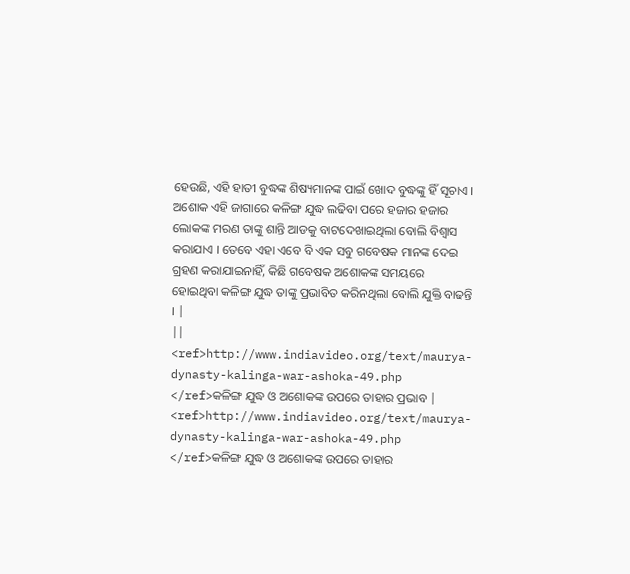ହେଉଛି, ଏହି ହାତୀ ବୁଦ୍ଧଙ୍କ ଶିଷ୍ୟମାନଙ୍କ ପାଇଁ ଖୋଦ ବୁଦ୍ଧଙ୍କୁ ହିଁ ସୂଚାଏ । ଅଶୋକ ଏହି ଜାଗାରେ କଳିଙ୍ଗ ଯୁଦ୍ଧ ଲଢିବା ପରେ ହଜାର ହଜାର ଲୋକଙ୍କ ମରଣ ତାଙ୍କୁ ଶାନ୍ତି ଆଡକୁ ବାଟଦେଖାଇଥିଲା ବୋଲି ବିଶ୍ଵାସ କରାଯାଏ । ତେବେ ଏହା ଏବେ ବି ଏକ ସବୁ ଗବେଷକ ମାନଙ୍କ ଦେଇ ଗ୍ରହଣ କରାଯାଇନାହିଁ, କିଛି ଗବେଷକ ଅଶୋକଙ୍କ ସମୟରେ ହୋଇଥିବା କଳିଙ୍ଗ ଯୁଦ୍ଧ ତାଙ୍କୁ ପ୍ରଭାବିତ କରିନଥିଲା ବୋଲି ଯୁକ୍ତି ବାଢନ୍ତି । |
||
<ref>http://www.indiavideo.org/text/maurya-dynasty-kalinga-war-ashoka-49.php </ref>କଳିଙ୍ଗ ଯୁଦ୍ଧ ଓ ଅଶୋକଙ୍କ ଉପରେ ତାହାର ପ୍ରଭାବ |
<ref>http://www.indiavideo.org/text/maurya-dynasty-kalinga-war-ashoka-49.php </ref>କଳିଙ୍ଗ ଯୁଦ୍ଧ ଓ ଅଶୋକଙ୍କ ଉପରେ ତାହାର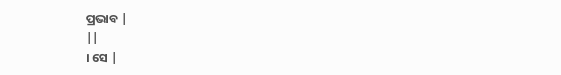ପ୍ରଭାବ |
||
। ସେ |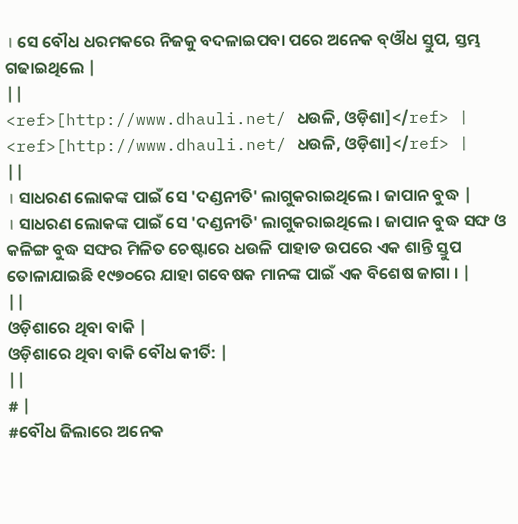। ସେ ବୌଧ ଧରମକରେ ନିଜକୁ ବଦଳାଇପବା ପରେ ଅନେକ ବ୍ଔଧ ସ୍ତୁପ, ସ୍ତମ୍ଭ ଗଢାଇଥିଲେ |
||
<ref>[http://www.dhauli.net/ ଧଉଳି, ଓଡ଼ିଶା]</ref> |
<ref>[http://www.dhauli.net/ ଧଉଳି, ଓଡ଼ିଶା]</ref> |
||
। ସାଧରଣ ଲୋକଙ୍କ ପାଇଁ ସେ 'ଦଣ୍ଡନୀତି' ଲାଗୁକରାଇଥିଲେ । ଜାପାନ ବୁଦ୍ଧ |
। ସାଧରଣ ଲୋକଙ୍କ ପାଇଁ ସେ 'ଦଣ୍ଡନୀତି' ଲାଗୁକରାଇଥିଲେ । ଜାପାନ ବୁଦ୍ଧ ସଙ୍ଘ ଓ କଳିଙ୍ଗ ବୁଦ୍ଧ ସଙ୍ଘର ମିଳିତ ଚେଷ୍ଟାରେ ଧଉଳି ପାହାଡ ଉପରେ ଏକ ଶାନ୍ତି ସ୍ତୁପ ତୋଳାଯାଇଛି ୧୯୭୦ରେ ଯାହା ଗବେଷକ ମାନଙ୍କ ପାଇଁ ଏକ ବିଶେଷ ଜାଗା । |
||
ଓଡ଼ିଶାରେ ଥିବା ବାକି |
ଓଡ଼ିଶାରେ ଥିବା ବାକି ବୌଧ କୀର୍ତି: |
||
# |
#ବୌଧ ଜିଲାରେ ଅନେକ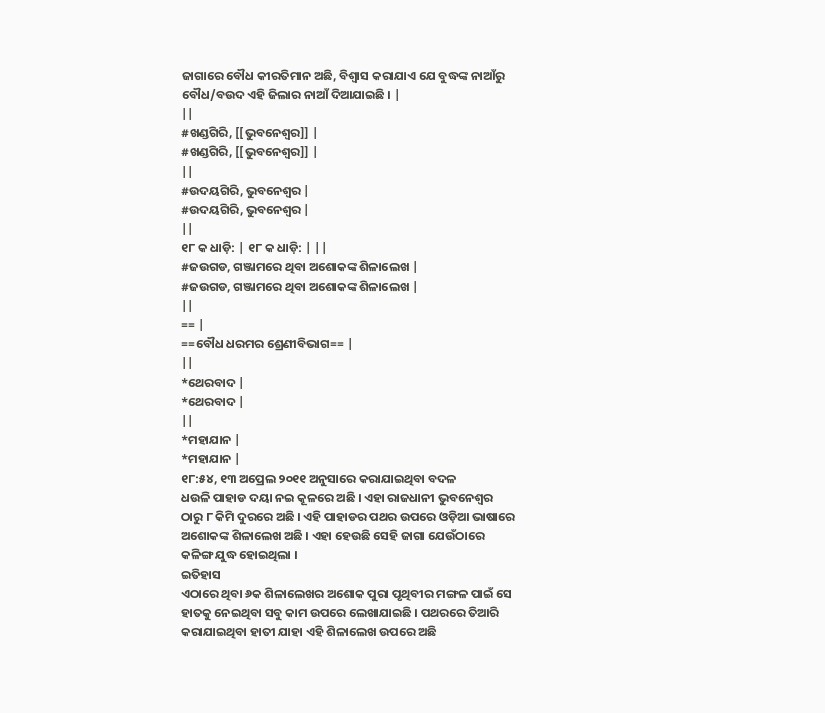ଜାଗାରେ ବୌଧ କୀରତିମାନ ଅଛି, ବିଶ୍ଵାସ କରାଯାଏ ଯେ ବୁଦ୍ଧଙ୍କ ନାଆଁରୁ ବୌଧ/ବଉଦ ଏହି ଜିଲାର ନାଆଁ ଦିଆଯାଇଛି । |
||
#ଖଣ୍ଡଗିରି, [[ଭୁବନେଶ୍ୱର]] |
#ଖଣ୍ଡଗିରି, [[ଭୁବନେଶ୍ୱର]] |
||
#ଉଦୟଗିରି, ଭୁବନେଶ୍ୱର |
#ଉଦୟଗିରି, ଭୁବନେଶ୍ୱର |
||
୧୮ କ ଧାଡ଼ି: | ୧୮ କ ଧାଡ଼ି: | ||
#ଜଉଗଡ, ଗଞ୍ଜାମରେ ଥିବା ଅଶୋକଙ୍କ ଶିଳାଲେଖ |
#ଜଉଗଡ, ଗଞ୍ଜାମରେ ଥିବା ଅଶୋକଙ୍କ ଶିଳାଲେଖ |
||
== |
==ବୌଧ ଧରମର ଶ୍ରେଣୀବିଭାଗ== |
||
*ଥେରବାଦ |
*ଥେରବାଦ |
||
*ମହାଯାନ |
*ମହାଯାନ |
୧୮:୫୪, ୧୩ ଅପ୍ରେଲ ୨୦୧୧ ଅନୁସାରେ କରାଯାଇଥିବା ବଦଳ
ଧଉଳି ପାହାଡ ଦୟା ନଇ କୂଳରେ ଅଛି । ଏହା ରାଜଧାନୀ ଭୁବନେଶ୍ୱର ଠାରୁ ୮ କିମି ଦୁରରେ ଅଛି । ଏହି ପାହାଡର ପଥର ଉପରେ ଓଡ଼ିଆ ଭାଷାରେ ଅଶୋକଙ୍କ ଶିଳାଲେଖ ଅଛି । ଏହା ହେଉଛି ସେହି ଜାଗା ଯେଉଁଠାରେ କଳିଙ୍ଗ ଯୁଦ୍ଧ ହୋଇଥିଲା ।
ଇତିହାସ
ଏଠାରେ ଥିବା ୬କ ଶିଳାଲେଖର ଅଶୋକ ପୁରା ପୃଥିବୀର ମଙ୍ଗଳ ପାଇଁ ସେ ହାତକୁ ନେଇଥିବା ସବୁ କାମ ଉପରେ ଲେଖାଯାଇଛି । ପଥରରେ ତିଆରି କରାଯାଇଥିବା ହାତୀ ଯାହା ଏହି ଶିଳାଲେଖ ଉପରେ ଅଛି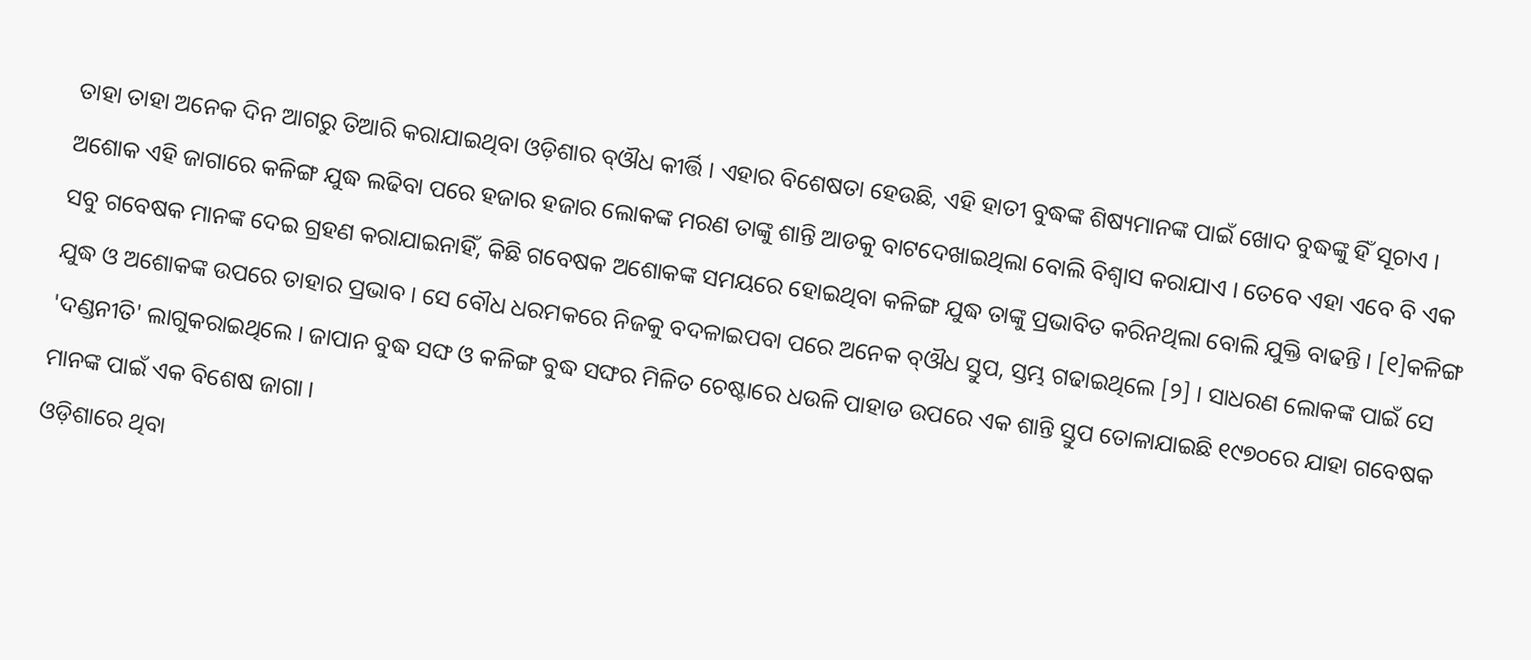ତାହା ତାହା ଅନେକ ଦିନ ଆଗରୁ ତିଆରି କରାଯାଇଥିବା ଓଡ଼ିଶାର ବ୍ଔଧ କୀର୍ତ୍ତି । ଏହାର ବିଶେଷତା ହେଉଛି, ଏହି ହାତୀ ବୁଦ୍ଧଙ୍କ ଶିଷ୍ୟମାନଙ୍କ ପାଇଁ ଖୋଦ ବୁଦ୍ଧଙ୍କୁ ହିଁ ସୂଚାଏ । ଅଶୋକ ଏହି ଜାଗାରେ କଳିଙ୍ଗ ଯୁଦ୍ଧ ଲଢିବା ପରେ ହଜାର ହଜାର ଲୋକଙ୍କ ମରଣ ତାଙ୍କୁ ଶାନ୍ତି ଆଡକୁ ବାଟଦେଖାଇଥିଲା ବୋଲି ବିଶ୍ଵାସ କରାଯାଏ । ତେବେ ଏହା ଏବେ ବି ଏକ ସବୁ ଗବେଷକ ମାନଙ୍କ ଦେଇ ଗ୍ରହଣ କରାଯାଇନାହିଁ, କିଛି ଗବେଷକ ଅଶୋକଙ୍କ ସମୟରେ ହୋଇଥିବା କଳିଙ୍ଗ ଯୁଦ୍ଧ ତାଙ୍କୁ ପ୍ରଭାବିତ କରିନଥିଲା ବୋଲି ଯୁକ୍ତି ବାଢନ୍ତି । [୧]କଳିଙ୍ଗ ଯୁଦ୍ଧ ଓ ଅଶୋକଙ୍କ ଉପରେ ତାହାର ପ୍ରଭାବ । ସେ ବୌଧ ଧରମକରେ ନିଜକୁ ବଦଳାଇପବା ପରେ ଅନେକ ବ୍ଔଧ ସ୍ତୁପ, ସ୍ତମ୍ଭ ଗଢାଇଥିଲେ [୨] । ସାଧରଣ ଲୋକଙ୍କ ପାଇଁ ସେ 'ଦଣ୍ଡନୀତି' ଲାଗୁକରାଇଥିଲେ । ଜାପାନ ବୁଦ୍ଧ ସଙ୍ଘ ଓ କଳିଙ୍ଗ ବୁଦ୍ଧ ସଙ୍ଘର ମିଳିତ ଚେଷ୍ଟାରେ ଧଉଳି ପାହାଡ ଉପରେ ଏକ ଶାନ୍ତି ସ୍ତୁପ ତୋଳାଯାଇଛି ୧୯୭୦ରେ ଯାହା ଗବେଷକ ମାନଙ୍କ ପାଇଁ ଏକ ବିଶେଷ ଜାଗା ।
ଓଡ଼ିଶାରେ ଥିବା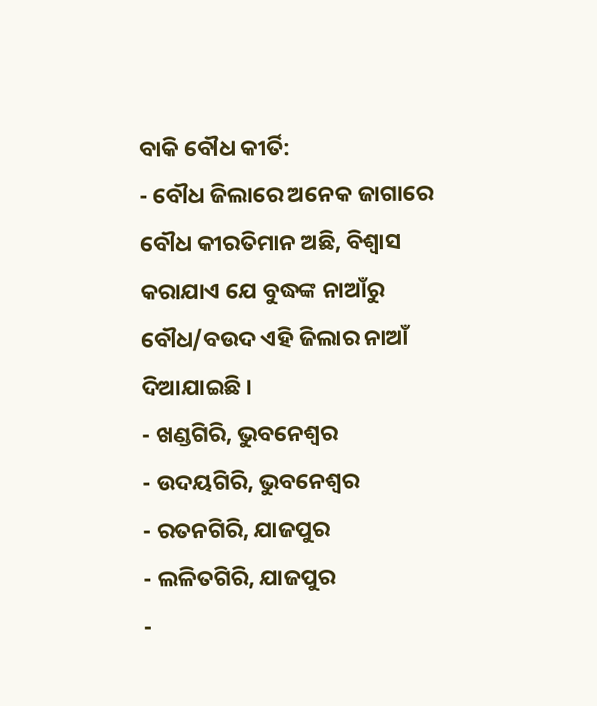ବାକି ବୌଧ କୀର୍ତି:
- ବୌଧ ଜିଲାରେ ଅନେକ ଜାଗାରେ ବୌଧ କୀରତିମାନ ଅଛି, ବିଶ୍ଵାସ କରାଯାଏ ଯେ ବୁଦ୍ଧଙ୍କ ନାଆଁରୁ ବୌଧ/ବଉଦ ଏହି ଜିଲାର ନାଆଁ ଦିଆଯାଇଛି ।
- ଖଣ୍ଡଗିରି, ଭୁବନେଶ୍ୱର
- ଉଦୟଗିରି, ଭୁବନେଶ୍ୱର
- ରତନଗିରି, ଯାଜପୁର
- ଲଳିତଗିରି, ଯାଜପୁର
-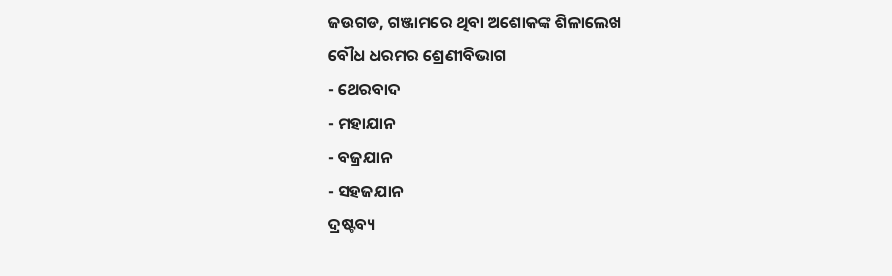ଜଉଗଡ, ଗଞ୍ଜାମରେ ଥିବା ଅଶୋକଙ୍କ ଶିଳାଲେଖ
ବୌଧ ଧରମର ଶ୍ରେଣୀବିଭାଗ
- ଥେରବାଦ
- ମହାଯାନ
- ବଜ୍ରଯାନ
- ସହଜଯାନ
ଦ୍ରଷ୍ଟବ୍ୟ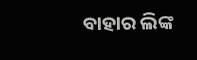ବାହାର ଲିଙ୍କ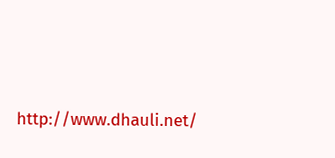http://www.dhauli.net/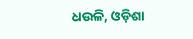ଧଉଳି, ଓଡ଼ିଶା